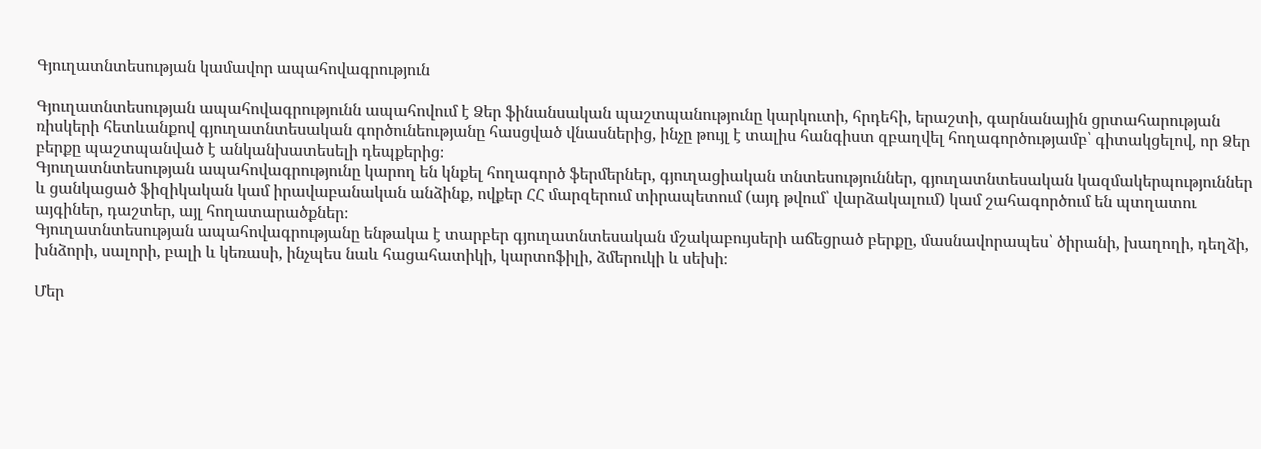Գյուղատնտեսության կամավոր ապահովագրություն

Գյուղատնտեսության ապահովագրությունն ապահովում է Ձեր ֆինանսական պաշտպանությունը կարկուտի, հրդեհի, երաշտի, գարնանային ցրտահարության ռիսկերի հետևանքով գյուղատնտեսական գործունեությանը հասցված վնասներից, ինչը թույլ է տալիս հանգիստ զբաղվել հողագործությամբ՝ գիտակցելով, որ Ձեր բերքը պաշտպանված է անկանխատեսելի դեպքերից։
Գյուղատնտեսության ապահովագրությունը կարող են կնքել հողագործ ֆերմերներ, գյուղացիական տնտեսություններ, գյուղատնտեսական կազմակերպություններ և ցանկացած ֆիզիկական կամ իրավաբանական անձինք, ովքեր ՀՀ մարզերում տիրապետում (այդ թվում՝ վարձակալում) կամ շահագործում են պտղատու այգիներ, դաշտեր, այլ հողատարածքներ։
Գյուղատնտեսության ապահովագրությանը ենթակա է տարբեր գյուղատնտեսական մշակաբույսերի աճեցրած բերքը, մասնավորապես՝ ծիրանի, խաղողի, դեղձի, խնձորի, սալորի, բալի և կեռասի, ինչպես նաև հացահատիկի, կարտոֆիլի, ձմերուկի և սեխի։

Մեր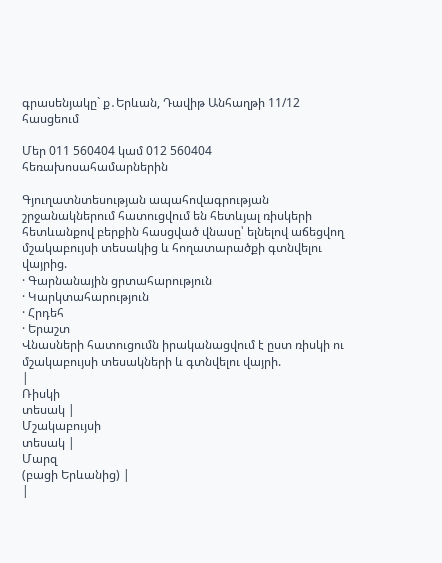գրասենյակը` ք․Երևան, Դավիթ Անհաղթի 11/12 հասցեում

Մեր 011 560404 կամ 012 560404 հեռախոսահամարներին

Գյուղատնտեսության ապահովագրության շրջանակներում հատուցվում են հետևյալ ռիսկերի հետևանքով բերքին հասցված վնասը՝ ելնելով աճեցվող մշակաբույսի տեսակից և հողատարածքի գտնվելու վայրից.
· Գարնանային ցրտահարություն
· Կարկտահարություն
· Հրդեհ
· Երաշտ
Վնասների հատուցումն իրականացվում է ըստ ռիսկի ու մշակաբույսի տեսակների և գտնվելու վայրի.
|
Ռիսկի
տեսակ |
Մշակաբույսի
տեսակ |
Մարզ
(բացի Երևանից) |
|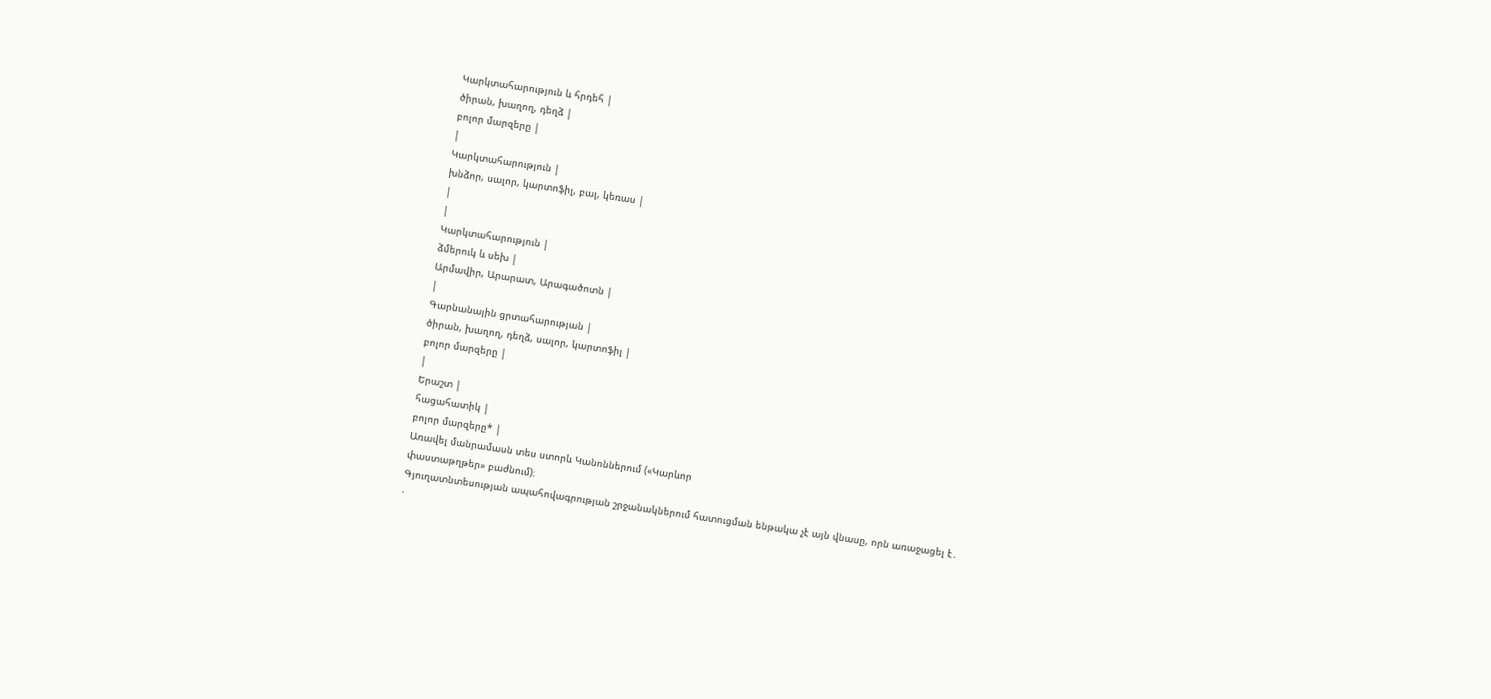Կարկտահարություն և հրդեհ |
ծիրան, խաղող, դեղձ |
բոլոր մարզերը |
|
Կարկտահարություն |
խնձոր, սալոր, կարտոֆիլ, բալ, կեռաս |
|
|
Կարկտահարություն |
ձմերուկ և սեխ |
Արմավիր, Արարատ, Արագածոտն |
|
Գարնանային ցրտահարության |
ծիրան, խաղող, դեղձ, սալոր, կարտոֆիլ |
բոլոր մարզերը |
|
Երաշտ |
հացահատիկ |
բոլոր մարզերը* |
Առավել մանրամասն տես ստորև Կանոններում («Կարևոր
փաստաթղթեր» բաժնում)։
Գյուղատնտեսության ապահովագրության շրջանակներում հատուցման ենթակա չէ այն վնասը, որն առաջացել է․
·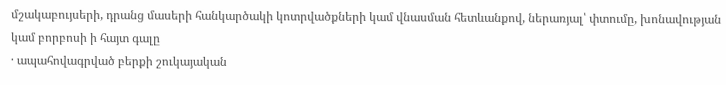մշակաբույսերի, դրանց մասերի հանկարծակի կոտրվածքների կամ վնասման հետևանքով, ներառյալ՝ փտումը, խոնավության կամ բորբոսի ի հայտ գալը
· ապահովագրված բերքի շուկայական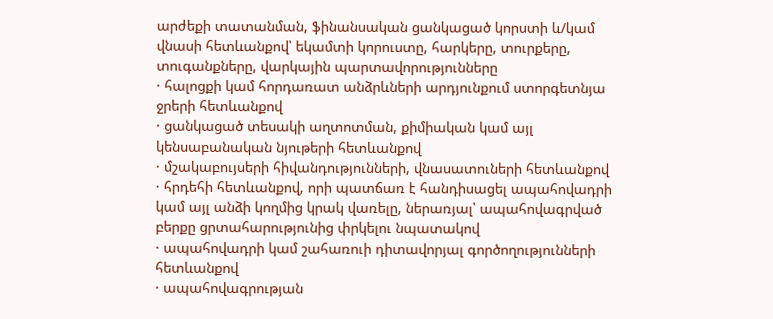արժեքի տատանման, ֆինանսական ցանկացած կորստի և/կամ վնասի հետևանքով՝ եկամտի կորուստը, հարկերը, տուրքերը, տուգանքները, վարկային պարտավորությունները
· հալոցքի կամ հորդառատ անձրևների արդյունքում ստորգետնյա ջրերի հետևանքով
· ցանկացած տեսակի աղտոտման, քիմիական կամ այլ կենսաբանական նյութերի հետևանքով
· մշակաբույսերի հիվանդությունների, վնասատուների հետևանքով
· հրդեհի հետևանքով, որի պատճառ է հանդիսացել ապահովադրի կամ այլ անձի կողմից կրակ վառելը, ներառյալ՝ ապահովագրված բերքը ցրտահարությունից փրկելու նպատակով
· ապահովադրի կամ շահառուի դիտավորյալ գործողությունների հետևանքով
· ապահովագրության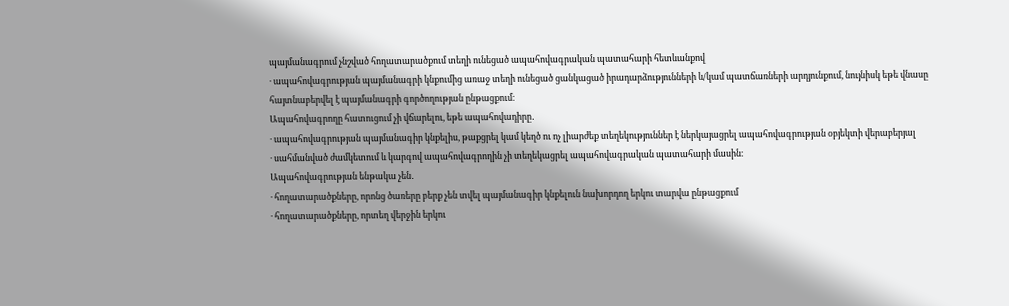պայմանագրում չնշված հողատարածքում տեղի ունեցած ապահովագրական պատահարի հետևանքով
· ապահովագրության պայմանագրի կնքումից առաջ տեղի ունեցած ցանկացած իրադարձությունների և/կամ պատճառների արդյունքում, նույնիսկ եթե վնասը հայտնաբերվել է պայմանագրի գործողության ընթացքում։
Ապահովագրողը հատուցում չի վճարելու, եթե ապահովադիրը․
· ապահովագրության պայմանագիր կնքելիս, թաքցրել կամ կեղծ ու ոչ լիարժեք տեղեկություններ է ներկայացրել ապահովագրության օբյեկտի վերաբերյալ
· սահմանված ժամկետում և կարգով ապահովագրողին չի տեղեկացրել ապահովագրական պատահարի մասին։
Ապահովագրության ենթակա չեն․
· հողատարածքները, որոնց ծառերը բերք չեն տվել պայմանագիր կնքելուն նախորդող երկու տարվա ընթացքում
· հողատարածքները, որտեղ վերջին երկու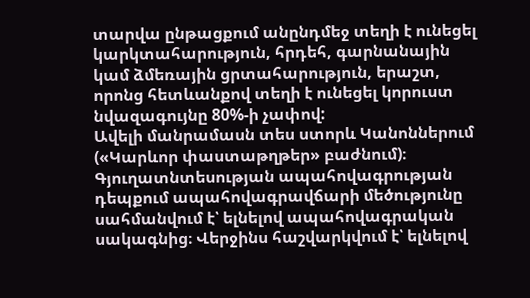տարվա ընթացքում անընդմեջ տեղի է ունեցել կարկտահարություն, հրդեհ, գարնանային կամ ձմեռային ցրտահարություն, երաշտ, որոնց հետևանքով տեղի է ունեցել կորուստ նվազագույնը 80%-ի չափով:
Ավելի մանրամասն տես ստորև Կանոններում («Կարևոր փաստաթղթեր» բաժնում)։
Գյուղատնտեսության ապահովագրության դեպքում ապահովագրավճարի մեծությունը սահմանվում է՝ ելնելով ապահովագրական սակագնից։ Վերջինս հաշվարկվում է՝ ելնելով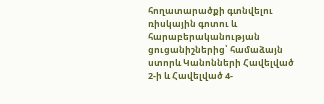հողատարածքի գտնվելու ռիսկային գոտու և հարաբերականության ցուցանիշներից՝ համաձայն ստորև Կանոնների Հավելված 2-ի և Հավելված 4-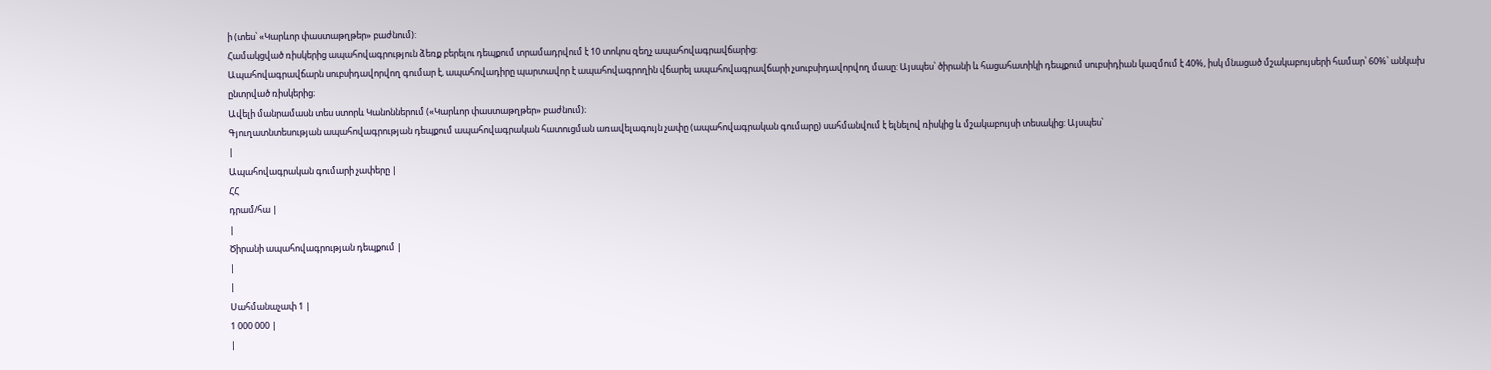ի (տես՝ «Կարևոր փաստաթղթեր» բաժնում):
Համակցված ռիսկերից ապահովագրություն ձեռք բերելու դեպքում տրամադրվում է 10 տոկոս զեղչ ապահովագրավճարից:
Ապահովագրավճարն սուբսիդավորվող գումար է, ապահովադիրը պարտավոր է ապահովագրողին վճարել ապահովագրավճարի չսուբսիդավորվող մասը: Այսպես՝ ծիրանի և հացահատիկի դեպքում սուբսիդիան կազմում է 40%, իսկ մնացած մշակաբույսերի համար՝ 60%՝ անկախ ընտրված ռիսկերից։
Ավելի մանրամասն տես ստորև Կանոններում («Կարևոր փաստաթղթեր» բաժնում)։
Գյուղատնտեսության ապահովագրության դեպքում ապահովագրական հատուցման առավելագույն չափը (ապահովագրական գումարը) սահմանվում է ելնելով ռիսկից և մշակաբույսի տեսակից: Այսպես՝
|
Ապահովագրական գումարի չափերը |
ՀՀ
դրամ/հա |
|
Ծիրանի ապահովագրության դեպքում |
|
|
Սահմանաչափ 1 |
1 000 000 |
|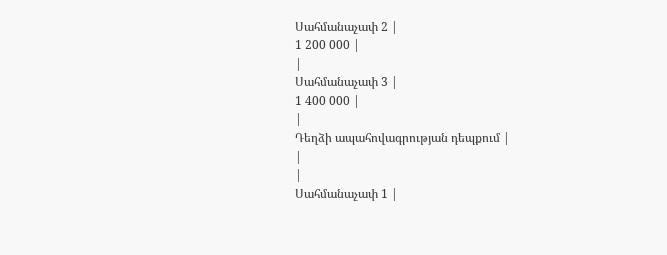Սահմանաչափ 2 |
1 200 000 |
|
Սահմանաչափ 3 |
1 400 000 |
|
Դեղձի ապահովագրության դեպքում |
|
|
Սահմանաչափ 1 |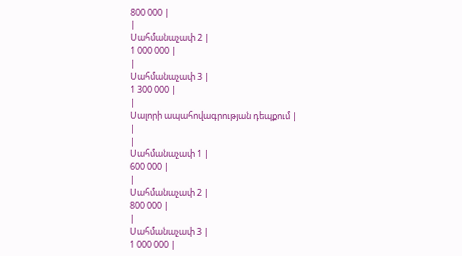800 000 |
|
Սահմանաչափ 2 |
1 000 000 |
|
Սահմանաչափ 3 |
1 300 000 |
|
Սալորի ապահովագրության դեպքում |
|
|
Սահմանաչափ 1 |
600 000 |
|
Սահմանաչափ 2 |
800 000 |
|
Սահմանաչափ 3 |
1 000 000 |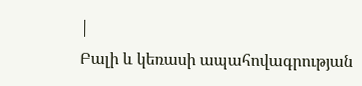|
Բալի և կեռասի ապահովագրության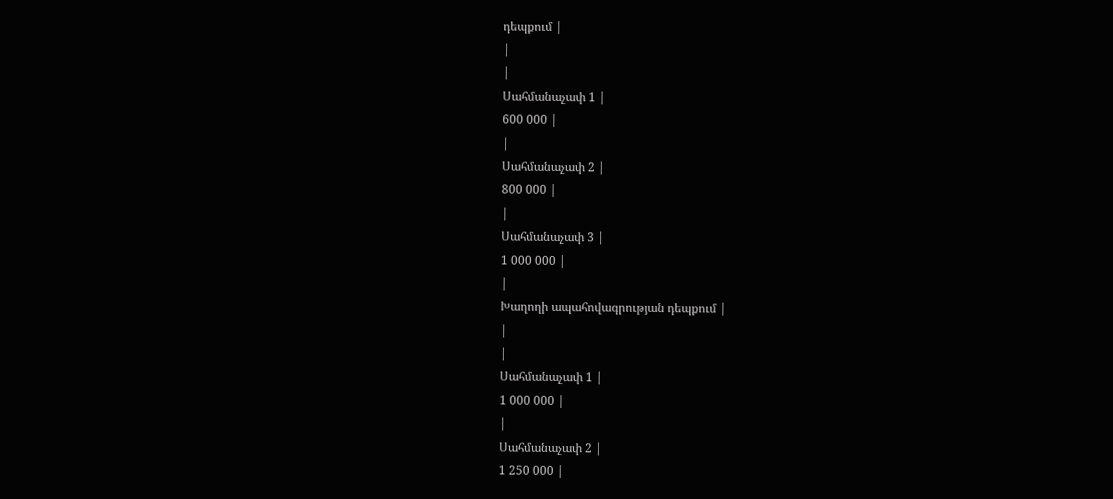դեպքում |
|
|
Սահմանաչափ 1 |
600 000 |
|
Սահմանաչափ 2 |
800 000 |
|
Սահմանաչափ 3 |
1 000 000 |
|
Խաղողի ապահովագրության դեպքում |
|
|
Սահմանաչափ 1 |
1 000 000 |
|
Սահմանաչափ 2 |
1 250 000 |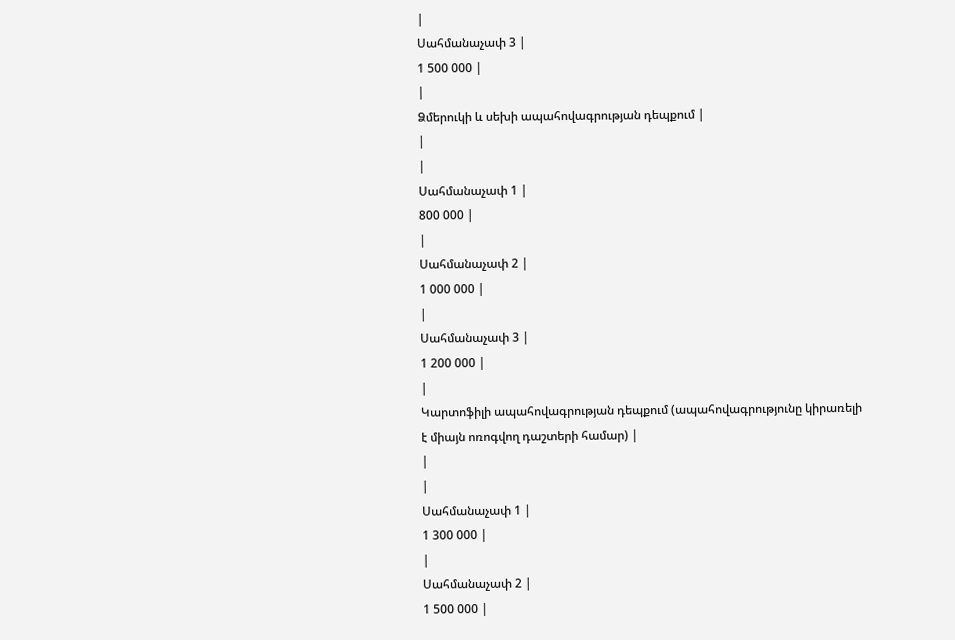|
Սահմանաչափ 3 |
1 500 000 |
|
Ձմերուկի և սեխի ապահովագրության դեպքում |
|
|
Սահմանաչափ 1 |
800 000 |
|
Սահմանաչափ 2 |
1 000 000 |
|
Սահմանաչափ 3 |
1 200 000 |
|
Կարտոֆիլի ապահովագրության դեպքում (ապահովագրությունը կիրառելի
է միայն ոռոգվող դաշտերի համար) |
|
|
Սահմանաչափ 1 |
1 300 000 |
|
Սահմանաչափ 2 |
1 500 000 |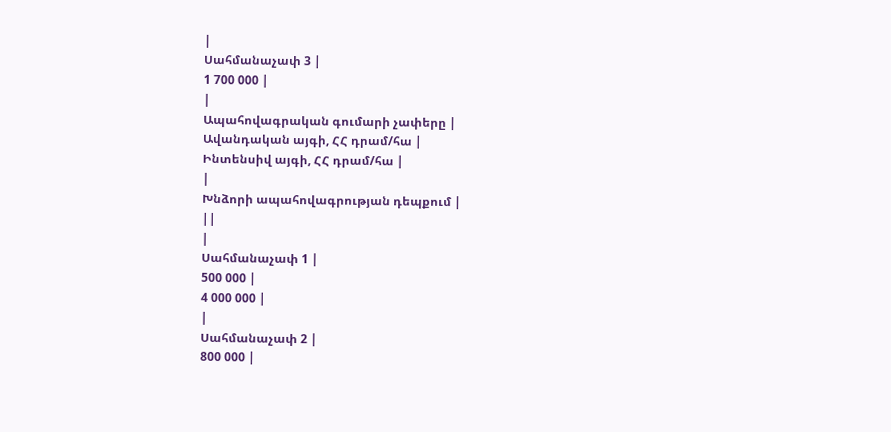|
Սահմանաչափ 3 |
1 700 000 |
|
Ապահովագրական գումարի չափերը |
Ավանդական այգի, ՀՀ դրամ/հա |
Ինտենսիվ այգի, ՀՀ դրամ/հա |
|
Խնձորի ապահովագրության դեպքում |
||
|
Սահմանաչափ 1 |
500 000 |
4 000 000 |
|
Սահմանաչափ 2 |
800 000 |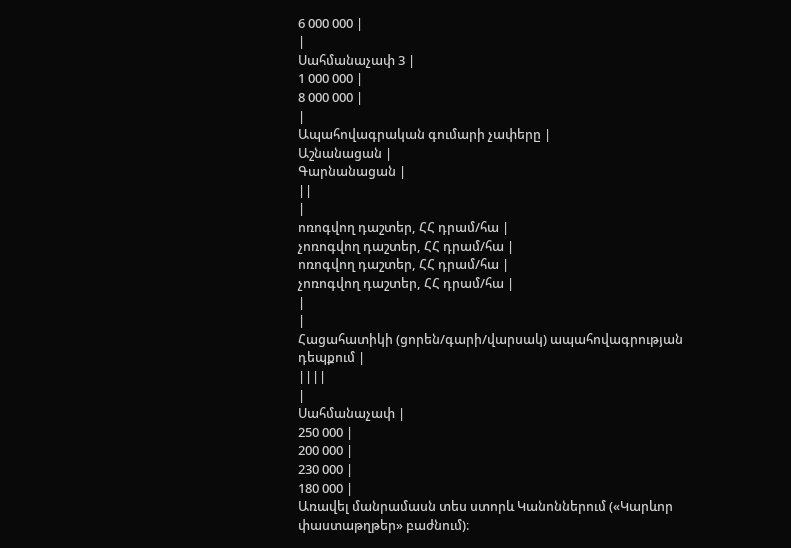6 000 000 |
|
Սահմանաչափ 3 |
1 000 000 |
8 000 000 |
|
Ապահովագրական գումարի չափերը |
Աշնանացան |
Գարնանացան |
||
|
ոռոգվող դաշտեր, ՀՀ դրամ/հա |
չոռոգվող դաշտեր, ՀՀ դրամ/հա |
ոռոգվող դաշտեր, ՀՀ դրամ/հա |
չոռոգվող դաշտեր, ՀՀ դրամ/հա |
|
|
Հացահատիկի (ցորեն/գարի/վարսակ) ապահովագրության դեպքում |
||||
|
Սահմանաչափ |
250 000 |
200 000 |
230 000 |
180 000 |
Առավել մանրամասն տես ստորև Կանոններում («Կարևոր փաստաթղթեր» բաժնում)։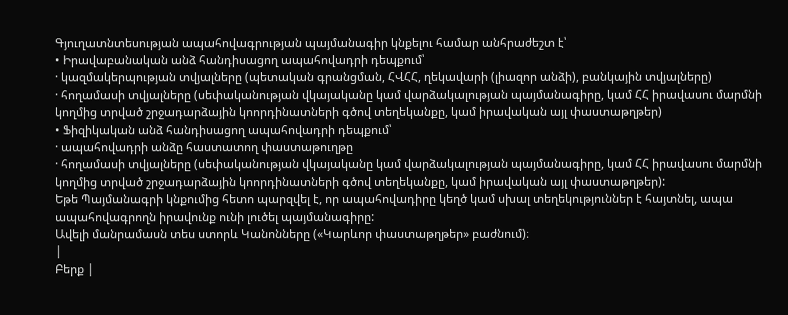Գյուղատնտեսության ապահովագրության պայմանագիր կնքելու համար անհրաժեշտ է՝
• Իրավաբանական անձ հանդիսացող ապահովադրի դեպքում՝
· կազմակերպության տվյալները (պետական գրանցման, ՀՎՀՀ, ղեկավարի (լիազոր անձի), բանկային տվյալները)
· հողամասի տվյալները (սեփականության վկայականը կամ վարձակալության պայմանագիրը, կամ ՀՀ իրավասու մարմնի կողմից տրված շրջադարձային կոորդինատների գծով տեղեկանքը, կամ իրավական այլ փաստաթղթեր)
• Ֆիզիկական անձ հանդիսացող ապահովադրի դեպքում՝
· ապահովադրի անձը հաստատող փաստաթուղթը
· հողամասի տվյալները (սեփականության վկայականը կամ վարձակալության պայմանագիրը, կամ ՀՀ իրավասու մարմնի կողմից տրված շրջադարձային կոորդինատների գծով տեղեկանքը, կամ իրավական այլ փաստաթղթեր):
Եթե Պայմանագրի կնքումից հետո պարզվել է, որ ապահովադիրը կեղծ կամ սխալ տեղեկություններ է հայտնել, ապա ապահովագրողն իրավունք ունի լուծել պայմանագիրը:
Ավելի մանրամասն տես ստորև Կանոնները («Կարևոր փաստաթղթեր» բաժնում)։
|
Բերք |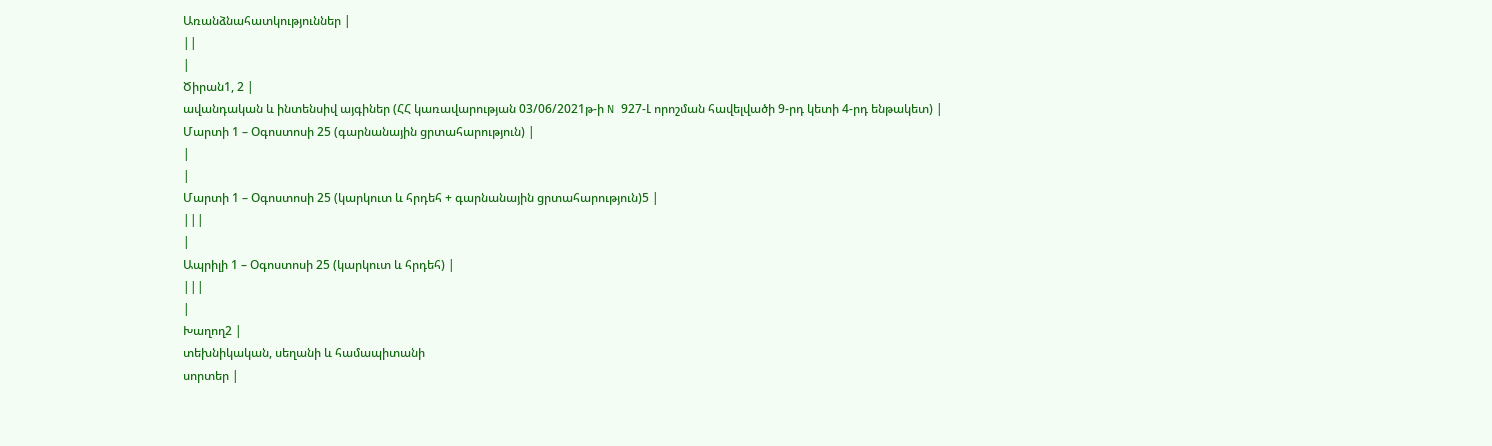Առանձնահատկություններ |
||
|
Ծիրան1, 2 |
ավանդական և ինտենսիվ այգիներ (ՀՀ կառավարության 03/06/2021թ-ի N 927-Լ որոշման հավելվածի 9-րդ կետի 4-րդ ենթակետ) |
Մարտի 1 – Օգոստոսի 25 (գարնանային ցրտահարություն) |
|
|
Մարտի 1 – Օգոստոսի 25 (կարկուտ և հրդեհ + գարնանային ցրտահարություն)5 |
|||
|
Ապրիլի 1 – Օգոստոսի 25 (կարկուտ և հրդեհ) |
|||
|
Խաղող2 |
տեխնիկական, սեղանի և համապիտանի
սորտեր |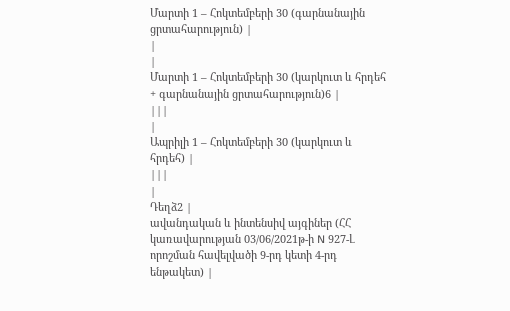Մարտի 1 – Հոկտեմբերի 30 (գարնանային ցրտահարություն) |
|
|
Մարտի 1 – Հոկտեմբերի 30 (կարկուտ և հրդեհ + գարնանային ցրտահարություն)6 |
|||
|
Ապրիլի 1 – Հոկտեմբերի 30 (կարկուտ և հրդեհ) |
|||
|
Դեղձ2 |
ավանդական և ինտենսիվ այգիներ (ՀՀ կառավարության 03/06/2021թ-ի N 927-Լ որոշման հավելվածի 9-րդ կետի 4-րդ ենթակետ) |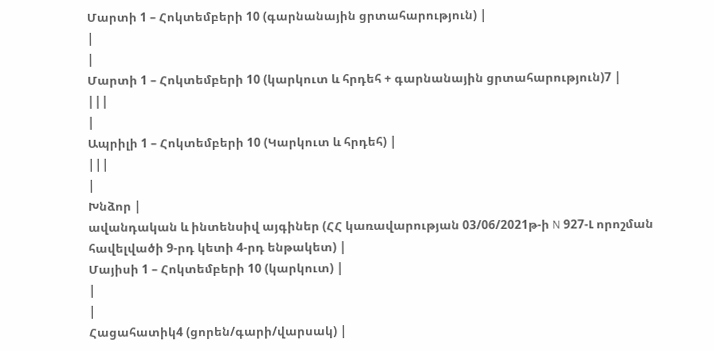Մարտի 1 – Հոկտեմբերի 10 (գարնանային ցրտահարություն) |
|
|
Մարտի 1 – Հոկտեմբերի 10 (կարկուտ և հրդեհ + գարնանային ցրտահարություն)7 |
|||
|
Ապրիլի 1 – Հոկտեմբերի 10 (Կարկուտ և հրդեհ) |
|||
|
Խնձոր |
ավանդական և ինտենսիվ այգիներ (ՀՀ կառավարության 03/06/2021թ-ի N 927-Լ որոշման հավելվածի 9-րդ կետի 4-րդ ենթակետ) |
Մայիսի 1 – Հոկտեմբերի 10 (կարկուտ) |
|
|
Հացահատիկ4 (ցորեն/գարի/վարսակ) |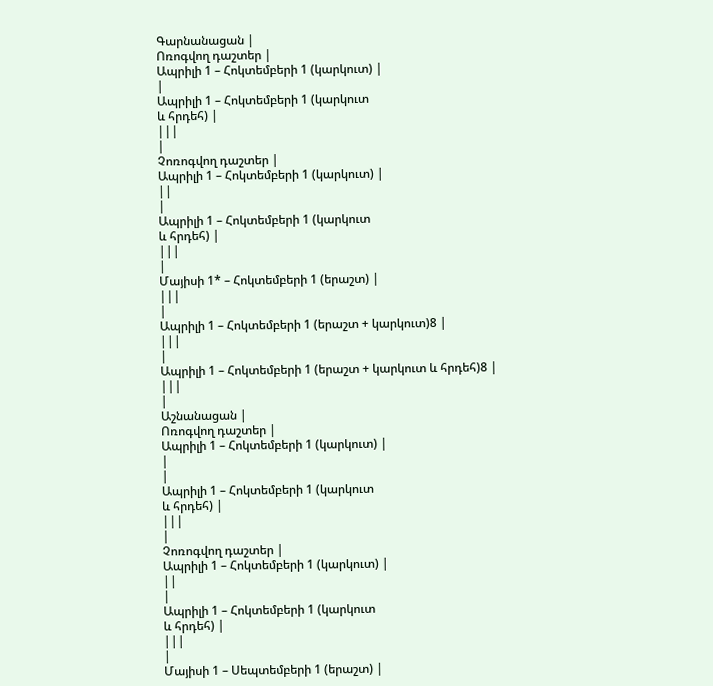Գարնանացան |
Ոռոգվող դաշտեր |
Ապրիլի 1 – Հոկտեմբերի 1 (կարկուտ) |
|
Ապրիլի 1 – Հոկտեմբերի 1 (կարկուտ
և հրդեհ) |
|||
|
Չոռոգվող դաշտեր |
Ապրիլի 1 – Հոկտեմբերի 1 (կարկուտ) |
||
|
Ապրիլի 1 – Հոկտեմբերի 1 (կարկուտ
և հրդեհ) |
|||
|
Մայիսի 1* – Հոկտեմբերի 1 (երաշտ) |
|||
|
Ապրիլի 1 – Հոկտեմբերի 1 (երաշտ + կարկուտ)8 |
|||
|
Ապրիլի 1 – Հոկտեմբերի 1 (երաշտ + կարկուտ և հրդեհ)8 |
|||
|
Աշնանացան |
Ոռոգվող դաշտեր |
Ապրիլի 1 – Հոկտեմբերի 1 (կարկուտ) |
|
|
Ապրիլի 1 – Հոկտեմբերի 1 (կարկուտ
և հրդեհ) |
|||
|
Չոռոգվող դաշտեր |
Ապրիլի 1 – Հոկտեմբերի 1 (կարկուտ) |
||
|
Ապրիլի 1 – Հոկտեմբերի 1 (կարկուտ
և հրդեհ) |
|||
|
Մայիսի 1 – Սեպտեմբերի 1 (երաշտ) |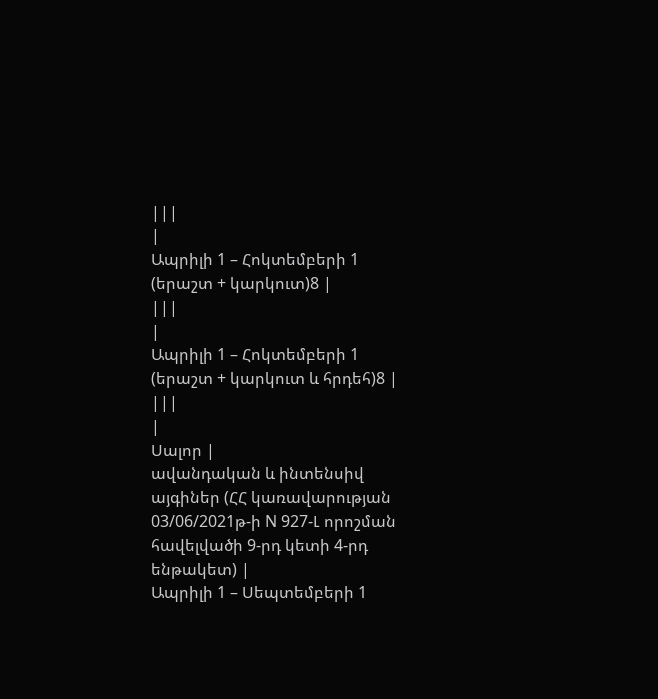|||
|
Ապրիլի 1 – Հոկտեմբերի 1 (երաշտ + կարկուտ)8 |
|||
|
Ապրիլի 1 – Հոկտեմբերի 1 (երաշտ + կարկուտ և հրդեհ)8 |
|||
|
Սալոր |
ավանդական և ինտենսիվ այգիներ (ՀՀ կառավարության 03/06/2021թ-ի N 927-Լ որոշման հավելվածի 9-րդ կետի 4-րդ ենթակետ) |
Ապրիլի 1 – Սեպտեմբերի 1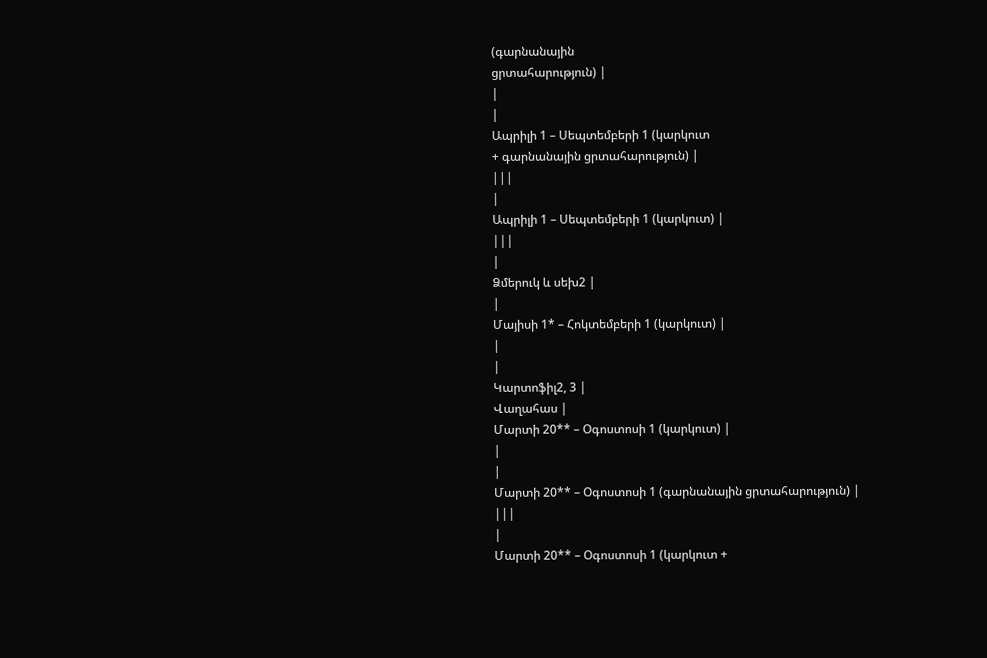(գարնանային
ցրտահարություն) |
|
|
Ապրիլի 1 – Սեպտեմբերի 1 (կարկուտ
+ գարնանային ցրտահարություն) |
|||
|
Ապրիլի 1 – Սեպտեմբերի 1 (կարկուտ) |
|||
|
Ձմերուկ և սեխ2 |
|
Մայիսի 1* – Հոկտեմբերի 1 (կարկուտ) |
|
|
Կարտոֆիլ2, 3 |
Վաղահաս |
Մարտի 20** – Օգոստոսի 1 (կարկուտ) |
|
|
Մարտի 20** – Օգոստոսի 1 (գարնանային ցրտահարություն) |
|||
|
Մարտի 20** – Օգոստոսի 1 (կարկուտ +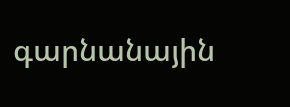գարնանային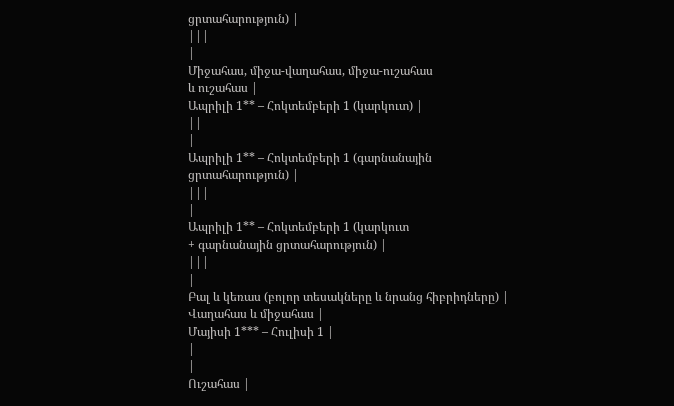ցրտահարություն) |
|||
|
Միջահաս, միջա-վաղահաս, միջա-ուշահաս
և ուշահաս |
Ապրիլի 1** – Հոկտեմբերի 1 (կարկուտ) |
||
|
Ապրիլի 1** – Հոկտեմբերի 1 (գարնանային
ցրտահարություն) |
|||
|
Ապրիլի 1** – Հոկտեմբերի 1 (կարկուտ
+ գարնանային ցրտահարություն) |
|||
|
Բալ և կեռաս (բոլոր տեսակները և նրանց հիբրիդները) |
Վաղահաս և միջահաս |
Մայիսի 1*** – Հուլիսի 1 |
|
|
Ուշահաս |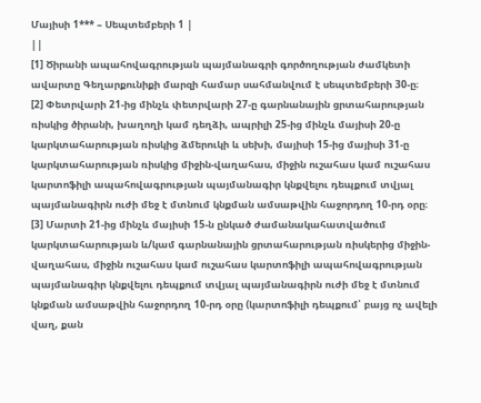Մայիսի 1*** – Սեպտեմբերի 1 |
||
[1] Ծիրանի ապահովագրության պայմանագրի գործողության ժամկետի ավարտը Գեղարքունիքի մարզի համար սահմանվում է սեպտեմբերի 30-ը։
[2] Փետրվարի 21-ից մինչև փետրվարի 27-ը գարնանային ցրտահարության ռիսկից ծիրանի, խաղողի կամ դեղձի, ապրիլի 25-ից մինչև մայիսի 20-ը կարկտահարության ռիսկից ձմերուկի և սեխի, մայիսի 15-ից մայիսի 31-ը կարկտահարության ռիսկից միջին-վաղահաս, միջին ուշահաս կամ ուշահաս կարտոֆիլի ապահովագրության պայմանագիր կնքվելու դեպքում տվյալ պայմանագիրն ուժի մեջ է մտնում կնքման ամսաթվին հաջորդող 10-րդ օրը։
[3] Մարտի 21-ից մինչև մայիսի 15-ն ընկած ժամանակահատվածում կարկտահարության և/կամ գարնանային ցրտահարության ռիսկերից միջին-վաղահաս, միջին ուշահաս կամ ուշահաս կարտոֆիլի ապահովագրության պայմանագիր կնքվելու դեպքում տվյալ պայմանագիրն ուժի մեջ է մտնում կնքման ամսաթվին հաջորդող 10-րդ օրը (կարտոֆիլի դեպքում՝ բայց ոչ ավելի վաղ, քան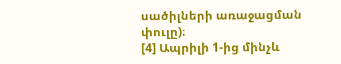սածիլների առաջացման փուլը)։
[4] Ապրիլի 1-ից մինչև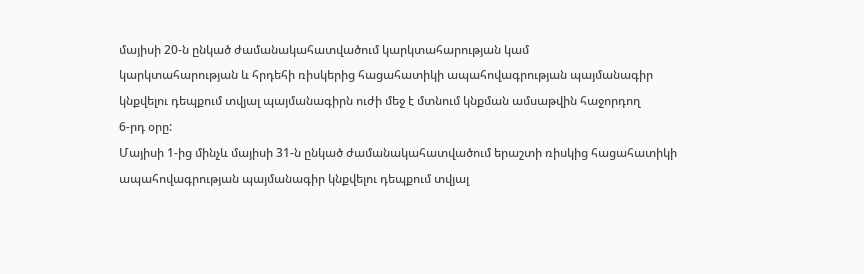մայիսի 20-ն ընկած ժամանակահատվածում կարկտահարության կամ
կարկտահարության և հրդեհի ռիսկերից հացահատիկի ապահովագրության պայմանագիր
կնքվելու դեպքում տվյալ պայմանագիրն ուժի մեջ է մտնում կնքման ամսաթվին հաջորդող
6-րդ օրը:
Մայիսի 1-ից մինչև մայիսի 31-ն ընկած ժամանակահատվածում երաշտի ռիսկից հացահատիկի ապահովագրության պայմանագիր կնքվելու դեպքում տվյալ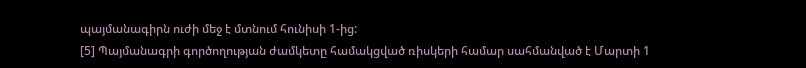պայմանագիրն ուժի մեջ է մտնում հունիսի 1-ից:
[5] Պայմանագրի գործողության ժամկետը համակցված ռիսկերի համար սահմանված է Մարտի 1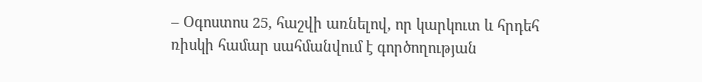– Օգոստոս 25, հաշվի առնելով, որ կարկուտ և հրդեհ ռիսկի համար սահմանվում է գործողության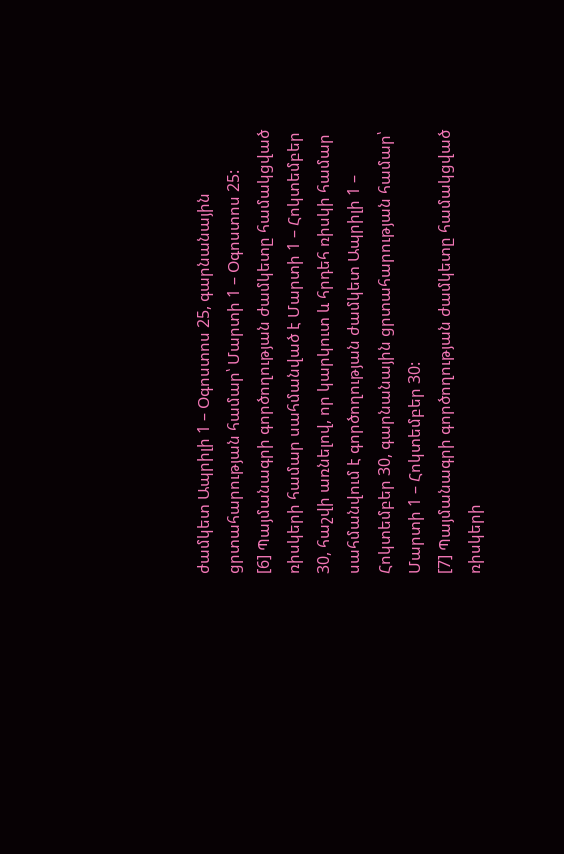ժամկետ Ապրիլի 1 – Օգոստոս 25, գարնանային ցրտահարության համար՝ Մարտի 1 – Օգոստոս 25:
[6] Պայմանագրի գործողության ժամկետը համակցված ռիսկերի համար սահմանված է Մարտի 1 – Հոկտեմբեր 30, հաշվի առնելով, որ կարկուտ և հրդեհ ռիսկի համար սահմանվում է գործողության ժամկետ Ապրիլի 1 – Հոկտեմբեր 30, գարնանային ցրտահարության համար՝ Մարտի 1 – Հոկտեմբեր 30:
[7] Պայմանագրի գործողության ժամկետը համակցված ռիսկերի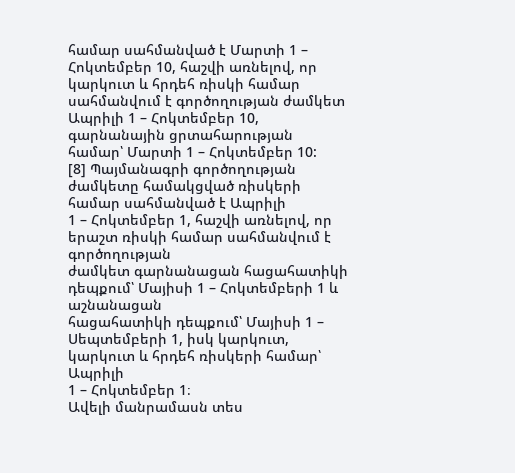համար սահմանված է Մարտի 1 – Հոկտեմբեր 10, հաշվի առնելով, որ կարկուտ և հրդեհ ռիսկի համար սահմանվում է գործողության ժամկետ Ապրիլի 1 – Հոկտեմբեր 10, գարնանային ցրտահարության համար՝ Մարտի 1 – Հոկտեմբեր 10:
[8] Պայմանագրի գործողության ժամկետը համակցված ռիսկերի համար սահմանված է Ապրիլի
1 – Հոկտեմբեր 1, հաշվի առնելով, որ երաշտ ռիսկի համար սահմանվում է գործողության
ժամկետ գարնանացան հացահատիկի դեպքում՝ Մայիսի 1 – Հոկտեմբերի 1 և աշնանացան
հացահատիկի դեպքում՝ Մայիսի 1 – Սեպտեմբերի 1, իսկ կարկուտ, կարկուտ և հրդեհ ռիսկերի համար՝ Ապրիլի
1 – Հոկտեմբեր 1։
Ավելի մանրամասն տես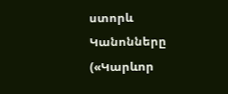ստորև Կանոնները
(«Կարևոր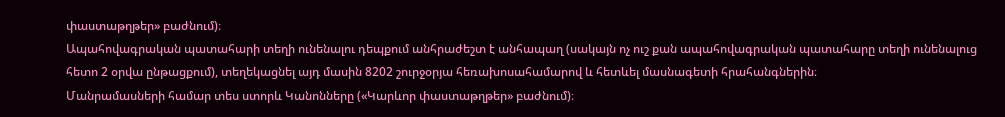փաստաթղթեր» բաժնում)։
Ապահովագրական պատահարի տեղի ունենալու դեպքում անհրաժեշտ է անհապաղ (սակայն ոչ ուշ քան ապահովագրական պատահարը տեղի ունենալուց հետո 2 օրվա ընթացքում), տեղեկացնել այդ մասին 8202 շուրջօրյա հեռախոսահամարով և հետևել մասնագետի հրահանգներին։
Մանրամասների համար տես ստորև Կանոնները («Կարևոր փաստաթղթեր» բաժնում)։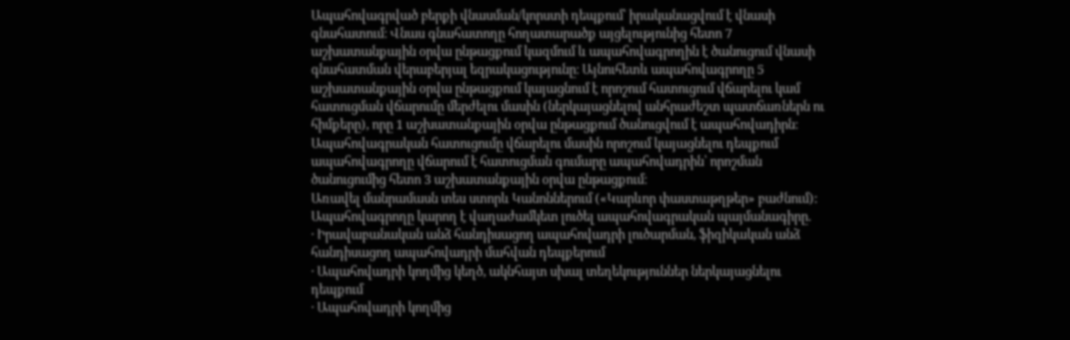Ապահովագրված բերքի վնասման/կորստի դեպքում՝ իրականացվում է վնասի գնահատում։ Վնաս գնահատողը հողատարածք այցելությունից հետո 7 աշխատանքային օրվա ընթացքում կազմում և ապահովագրողին է ծանուցում վնասի գնահատման վերաբերյալ եզրակացությունը։ Այնուհետև ապահովագրողը 5 աշխատանքային օրվա ընթացքում կայացնում է որոշում հատուցում վճարելու կամ հատուցման վճարումը մերժելու մասին (ներկայացնելով անհրաժեշտ պատճառներն ու հիմքերը), որը 1 աշխատանքային օրվա ընթացքում ծանուցվում է ապահովադիրն։
Ապահովագրական հատուցումը վճարելու մասին որոշում կայացնելու դեպքում ապահովագրողը վճարում է հատուցման գումարը ապահովադրին՝ որոշման ծանուցումից հետո 3 աշխատանքային օրվա ընթացքում։
Առավել մանրամասն տես ստորև Կանոններում («Կարևոր փաստաթղթեր» բաժնում):
Ապահովագրողը կարող է վաղաժամկետ լուծել ապահովագրական պայմանագիրը.
· Իրավաբանական անձ հանդիսացող ապահովադրի լուծարման, ֆիզիկական անձ հանդիսացող ապահովադրի մահվան դեպքերում
· Ապահովադրի կողմից կեղծ, ակնհայտ սխալ տեղեկություններ ներկայացնելու դեպքում
· Ապահովադրի կողմից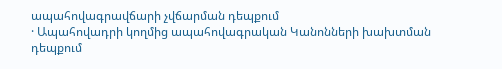ապահովագրավճարի չվճարման դեպքում
· Ապահովադրի կողմից ապահովագրական Կանոնների խախտման դեպքում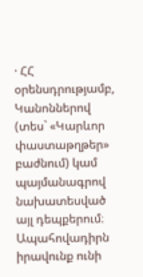· ՀՀ օրենսդրությամբ, Կանոններով (տես` «Կարևոր փաստաթղթեր» բաժնում) կամ պայմանագրով նախատեսված այլ դեպքերում։
Ապահովադիրն իրավունք ունի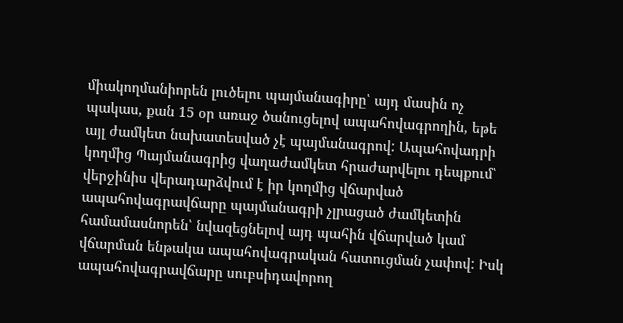միակողմանիորեն լուծելու պայմանագիրը՝ այդ մասին ոչ պակաս, քան 15 օր առաջ ծանուցելով ապահովագրողին, եթե այլ ժամկետ նախատեսված չէ պայմանագրով: Ապահովադրի կողմից Պայմանագրից վաղաժամկետ հրաժարվելու դեպքում՝ վերջինիս վերադարձվում է իր կողմից վճարված ապահովագրավճարը պայմանագրի չլրացած ժամկետին համամասնորեն՝ նվազեցնելով այդ պահին վճարված կամ վճարման ենթակա ապահովագրական հատուցման չափով: Իսկ ապահովագրավճարը սուբսիդավորող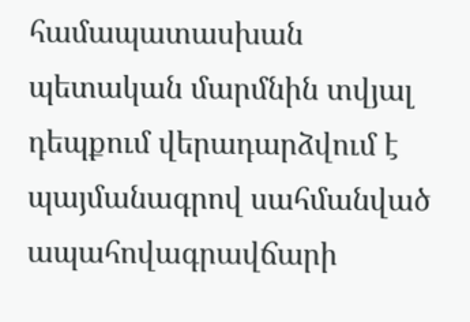համապատասխան պետական մարմնին տվյալ դեպքում վերադարձվում է պայմանագրով սահմանված ապահովագրավճարի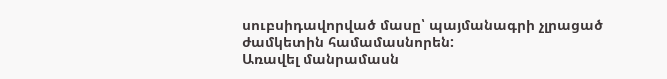սուբսիդավորված մասը՝ պայմանագրի չլրացած ժամկետին համամասնորեն:
Առավել մանրամասն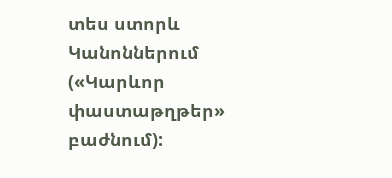տես ստորև Կանոններում («Կարևոր փաստաթղթեր» բաժնում):